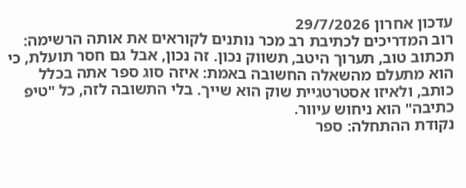עדכון אחרון 29/7/2026
רוב המדריכים לכתיבת רב מכר נותנים לקוראים את אותה הרשימה: תכתוב טוב, תערוך היטב, תשווק נכון. זה נכון, אבל גם חסר תועלת, כי הוא מתעלם מהשאלה החשובה באמת: איזה סוג ספר אתה בכלל כותב, ולאיזו אסטרטגיית שוק הוא שייך. בלי התשובה לזה, כל "טיפ כתיבה" הוא ניחוש עיוור.
נקודת ההתחלה: ספר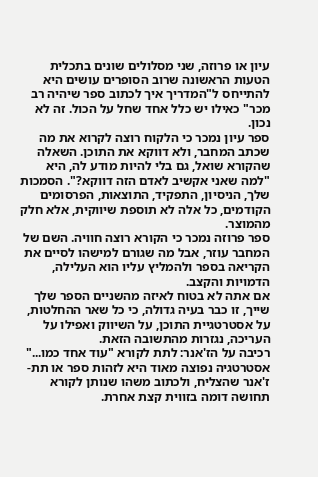עיון או פרוזה, שני מסלולים שונים בתכלית
הטעות הראשונה שרוב הסופרים עושים היא להתייחס ל"המדריך איך לכתוב ספר שיהיה רב מכר" כאילו יש כלל אחד שחל על הכול. זה לא נכון.
ספר עיון נמכר כי הלקוח רוצה לקרוא את מה שכתב המחבר, ולא דווקא את התוכן. השאלה שהקורא שואל, גם בלי להיות מודע לה, היא "למה שאני אקשיב לאדם הזה דווקא?". הסמכות שלך, הניסיון, התפקיד, התוצאות, הפרסומים הקודמים, כל אלה לא תוספת שיווקית, אלא חלק מהמוצר.
ספר פרוזה נמכר כי הקורא רוצה חוויה. השם של המחבר עוזר, אבל מה שגורם למישהו לסיים את הקריאה בספר ולהמליץ עליו הוא העלילה, הדמויות והקצב.
אם אתה לא בטוח לאיזה מהשניים הספר שלך שייך, זו כבר בעיה גדולה, כי כל שאר ההחלטות, על אסטרטגיית התוכן, על השיווק ואפילו על העריכה, נגזרות מהתשובה הזאת.
רכיבה על הז'אנר: לתת לקורא "עוד אחד כמו..."
אסטרטגיה נפוצה מאוד היא לזהות ספר או תת-ז'אנר שהצליח, ולכתוב משהו שנותן לקורא תחושה דומה בזווית קצת אחרת.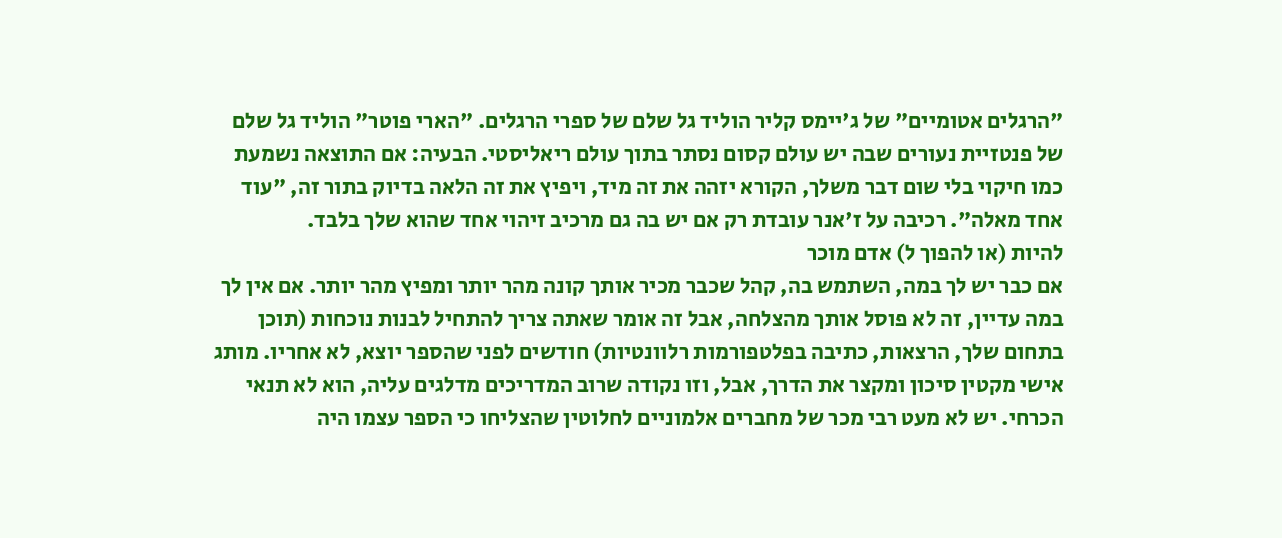"הרגלים אטומיים" של ג'יימס קליר הוליד גל שלם של ספרי הרגלים. "הארי פוטר" הוליד גל שלם של פנטזיית נעורים שבה יש עולם קסום נסתר בתוך עולם ריאליסטי. הבעיה: אם התוצאה נשמעת כמו חיקוי בלי שום דבר משלך, הקורא יזהה את זה מיד, ויפיץ את זה הלאה בדיוק בתור זה, "עוד אחד מאלה". רכיבה על ז'אנר עובדת רק אם יש בה גם מרכיב זיהוי אחד שהוא שלך בלבד.
להיות (או להפוך ל) אדם מוכר
אם כבר יש לך במה, השתמש בה, קהל שכבר מכיר אותך קונה מהר יותר ומפיץ מהר יותר. אם אין לך במה עדיין, זה לא פוסל אותך מהצלחה, אבל זה אומר שאתה צריך להתחיל לבנות נוכחות (תוכן בתחום שלך, הרצאות, כתיבה בפלטפורמות רלוונטיות) חודשים לפני שהספר יוצא, לא אחריו. מותג אישי מקטין סיכון ומקצר את הדרך, אבל, וזו נקודה שרוב המדריכים מדלגים עליה, הוא לא תנאי הכרחי. יש לא מעט רבי מכר של מחברים אלמוניים לחלוטין שהצליחו כי הספר עצמו היה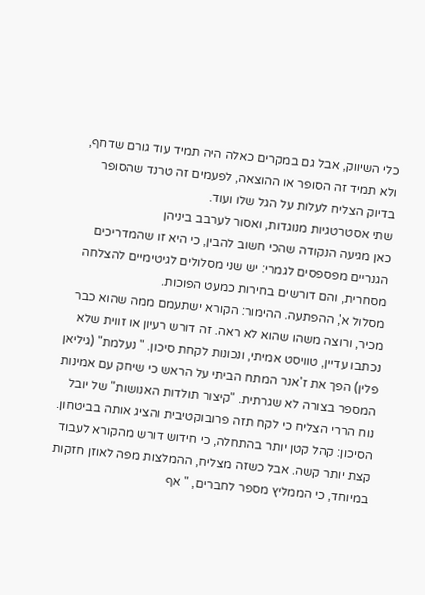כלי השיווק, אבל גם במקרים כאלה היה תמיד עוד גורם שדחף, ולא תמיד זה הסופר או ההוצאה, לפעמים זה טרנד שהסופר בדיוק הצליח לעלות על הגל שלו ועוד.
שתי אסטרטגיות מנוגדות, ואסור לערבב ביניהן
כאן מגיעה הנקודה שהכי חשוב להבין, כי היא זו שהמדריכים הגנריים מפספסים לגמרי: יש שני מסלולים לגיטימיים להצלחה מסחרית, והם דורשים בחירות כמעט הפוכות.
מסלול א', ההפתעה. ההימור: הקורא ישתעמם ממה שהוא כבר מכיר, ורוצה משהו שהוא לא ראה. זה דורש רעיון או זווית שלא נכתבו עדיין, טוויסט אמיתי, ונכונות לקחת סיכון. " נעלמת" (גיליאן פלין) הפך את ז'אנר המתח הביתי על הראש כי שיחק עם אמינות המספר בצורה לא שגרתית. "קיצור תולדות האנושות" של יובל נוח הררי הצליח כי לקח תזה פרובוקטיבית והציג אותה בביטחון. הסיכון: קהל קטן יותר בהתחלה, כי חידוש דורש מהקורא לעבוד קצת יותר קשה. אבל כשזה מצליח, ההמלצות מפה לאוזן חזקות במיוחד, כי הממליץ מספר לחברים, " אף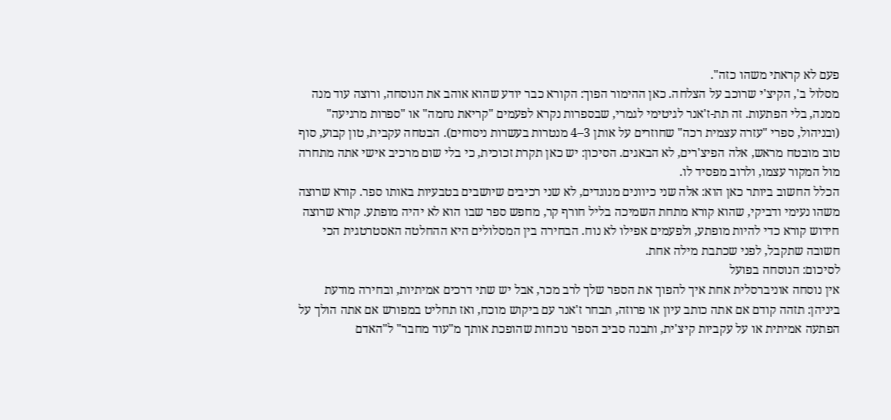פעם לא קראתי משהו כזה".
מסלול ב', הקיצ'י שרוכב על הצלחה. כאן ההימור הפוך: הקורא כבר יודע שהוא אוהב את הנוסחה, ורוצה עוד מנה ממנה, בלי הפתעות. זה תת-ז'אנר לגיטימי לגמרי, שבספרות נקרא לפעמים "קריאת נחמה" או "ספרות מרגיעה" (ובניהול, ספרי "עזרה עצמית רכה" שחוזרים על אותן 3–4 מנטרות בעשרות ניסוחים). הבטחה עקבית, טון קבוע, סוף טוב מובטח מראש, אלה הפיצ'רים, לא הבאגים. הסיכון: יש כאן תקרת זכוכית, כי בלי שום מרכיב אישי אתה מתחרה מול המקור עצמו, ולרוב מפסיד לו.
הכלל החשוב ביותר כאן הוא: אלה שני כיוונים מנוגדים, לא שני רכיבים שיושבים בטבעיות באותו ספר. קורא שרוצה משהו נעימי ודביקי, שהוא קורא מתחת השמיכה בליל חורף קר, מחפש ספר שבו הוא לא יהיה מופתע. קורא שרוצה חידוש קורא כדי להיות מופתע, ולפעמים אפילו לא נוח. הבחירה בין המסלולים היא ההחלטה האסטרטגית הכי חשובה שתקבל, לפני שכתבת מילה אחת.
לסיכום: הנוסחה בפועל
אין נוסחה אוניברסלית אחת איך להפוך את הספר שלך לרב מכר, אבל יש שתי דרכים אמיתיות, ובחירה מודעת ביניהן: תזהה קודם אם אתה כותב עיון או פרוזה, תבחר ז'אנר עם ביקוש מוכח, ואז תחליט במפורש אם אתה הולך על הפתעה אמיתית או על עקביות קיצ'ית, ותבנה סביב הספר נוכחות שהופכת אותך מ"עוד מחבר" ל"האדם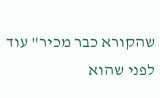שהקורא כבר מכיר" עוד לפני שהוא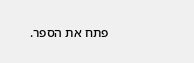פתח את הספר.